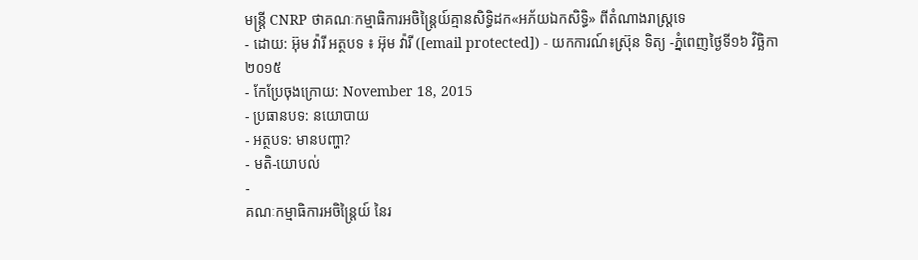មន្រ្តី CNRP ថាគណៈកម្មាធិការអចិន្រ្តៃយ៍គ្មានសិទ្ធិដក«អភ័យឯកសិទ្ធិ» ពីតំណាងរាស្ត្រទេ
- ដោយ: អ៊ុម វ៉ារី អត្ថបទ ៖ អ៊ុម វ៉ារី ([email protected]) - យកការណ៍៖ស្រ៊ុន ទិត្យ -ភ្នំពេញថ្ងៃទី១៦ វិច្ឆិកា ២០១៥
- កែប្រែចុងក្រោយ: November 18, 2015
- ប្រធានបទ: នយោបាយ
- អត្ថបទ: មានបញ្ហា?
- មតិ-យោបល់
-
គណៈកម្មាធិការអចិន្ត្រៃយ៍ នៃរ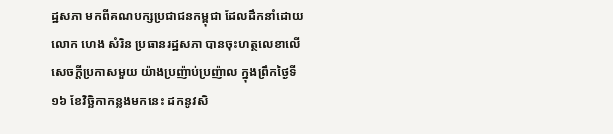ដ្ឋសភា មកពីគណបក្សប្រជាជនកម្ពុជា ដែលដឹកនាំដោយលោក ហេង សំរិន ប្រធានរដ្ឋសភា បានចុះហត្ថលេខាលើសេចក្ដីប្រកាសមួយ យ៉ាងប្រញ៉ាប់ប្រញ៉ាល ក្នុងព្រឹកថ្ងៃទី១៦ ខែវិច្ឆិកាកន្លងមកនេះ ដកនូវសិ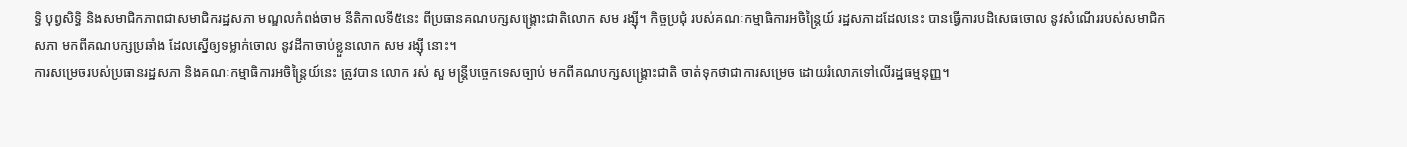ទ្ធិ បុព្វសិទ្ធិ និងសមាជិកភាពជាសមាជិករដ្ឋសភា មណ្ឌលកំពង់ចាម នីតិកាលទី៥នេះ ពីប្រធានគណបក្សសង្គ្រោះជាតិលោក សម រង្ស៊ី។ កិច្ចប្រជុំ របស់គណៈកម្មាធិការអចិន្ត្រៃយ៍ រដ្ឋសភាដដែលនេះ បានធ្វើការបដិសេធចោល នូវសំណើររបស់សមាជិកសភា មកពីគណបក្សប្រឆាំង ដែលស្នើឲ្យទម្លាក់ចោល នូវដីកាចាប់ខ្លួនលោក សម រង្ស៊ី នោះ។
ការសម្រេចរបស់ប្រធានរដ្ឋសភា និងគណៈកម្មាធិការអចិន្ត្រៃយ៍នេះ ត្រូវបាន លោក រស់ សួ មន្រ្តីបច្ចេកទេសច្បាប់ មកពីគណបក្សសង្គ្រោះជាតិ ចាត់ទុកថាជាការសម្រេច ដោយរំលោភទៅលើរដ្ឋធម្មនុញ្ញ។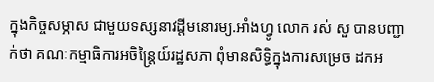ក្នុងកិច្ចសម្ភាស ជាមួយទស្សនាវដ្តីមនោរម្យ.អាំងហ្វូ លោក រស់ សួ បានបញ្ជាក់ថា គណៈកម្មាធិការអចិន្រ្តៃយ៍រដ្ឋសភា ពុំមានសិទ្ធិក្នុងការសម្រេច ដកអ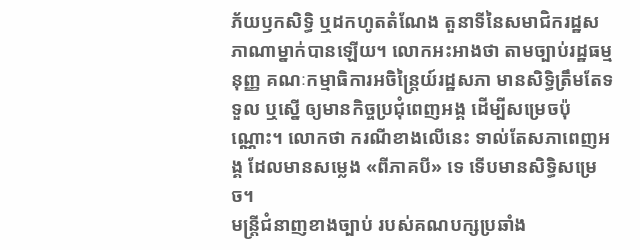ភ័យឫកសិទ្ធិ ឬដកហូតតំណែង តួនាទីនៃសមាជិករដ្ឋសភាណាម្នាក់បានឡើយ។ លោកអះអាងថា តាមច្បាប់រដ្ឋធម្មនុញ្ញ គណៈកម្មាធិការអចិន្រ្តៃយ៍រដ្ឋសភា មានសិទ្ធិត្រឹមតែទទួល ឬស្នើ ឲ្យមានកិច្ចប្រជុំពេញអង្គ ដើម្បីសម្រេចប៉ុណ្ណោះ។ លោកថា ករណីខាងលើនេះ ទាល់តែសភាពេញអង្គ ដែលមានសម្លេង «ពីភាគបី» ទេ ទើបមានសិទ្ធិសម្រេច។
មន្រ្តីជំនាញខាងច្បាប់ របស់គណបក្សប្រឆាំង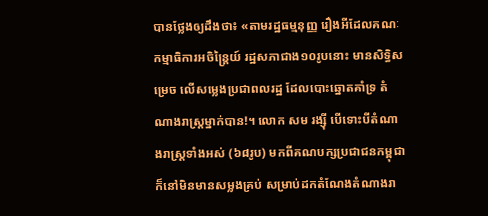បានថ្លែងឲ្យដឹងថា៖ «តាមរដ្ឋធម្មនុញ្ញ រឿងអីដែលគណៈកម្មាធិការអចិន្រ្តៃយ៍ រដ្ឋសភាជាង១០រូបនោះ មានសិទ្ធិសម្រេច លើសម្លេងប្រជាពលរដ្ឋ ដែលបោះឆ្នោតគាំទ្រ តំណាងរាស្រ្តម្នាក់បាន!។ លោក សម រង្ស៊ី បើទោះបីតំណាងរាស្រ្តទាំងអស់ (៦៨រូប) មកពីគណបក្សប្រជាជនកម្ពុជា ក៏នៅមិនមានសម្លងគ្រប់ សម្រាប់ដកតំណែងតំណាងរា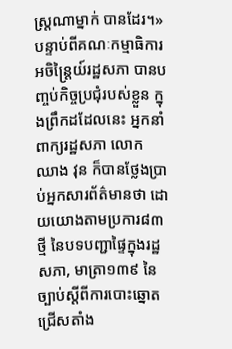ស្រ្តណាម្នាក់ បានដែរ។»
បន្ទាប់ពីគណៈកម្មាធិការអចិន្រ្តៃយ៍រដ្ឋសភា បានបញ្ចប់កិច្ចប្រជុំរបស់ខ្លួន ក្នុងព្រឹកដដែលនេះ អ្នកនាំពាក្យរដ្ឋសភា លោក ឈាង វុន ក៏បានថ្លែងប្រាប់អ្នកសារព័ត៌មានថា ដោយយោងតាមប្រការ៨៣ថ្មី នៃបទបញ្ជាផ្ទៃក្នុងរដ្ឋសភា, មាត្រា១៣៩ នៃច្បាប់ស្តីពីការបោះឆ្នោតជ្រើសតាំង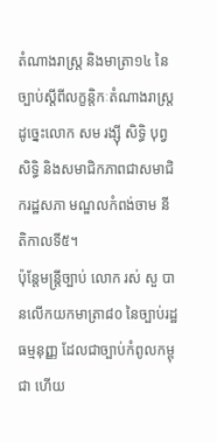តំណាងរាស្រ្ត និងមាត្រា១៤ នៃច្បាប់ស្តីពីលក្ខន្តិកៈតំណាងរាស្រ្ត ដូច្នេះលោក សម រង្ស៊ី សិទ្ធិ បុព្វសិទ្ធិ និងសមាជិកភាពជាសមាជិករដ្ឋសភា មណ្ឌលកំពង់ចាម នីតិកាលទី៥។
ប៉ុន្តែមន្ត្រីច្បាប់ លោក រស់ សួ បានលើកយកមាត្រា៨០ នៃច្បាប់រដ្ឋធម្មនុញ្ញ ដែលជាច្បាប់កំពូលកម្ពុជា ហើយ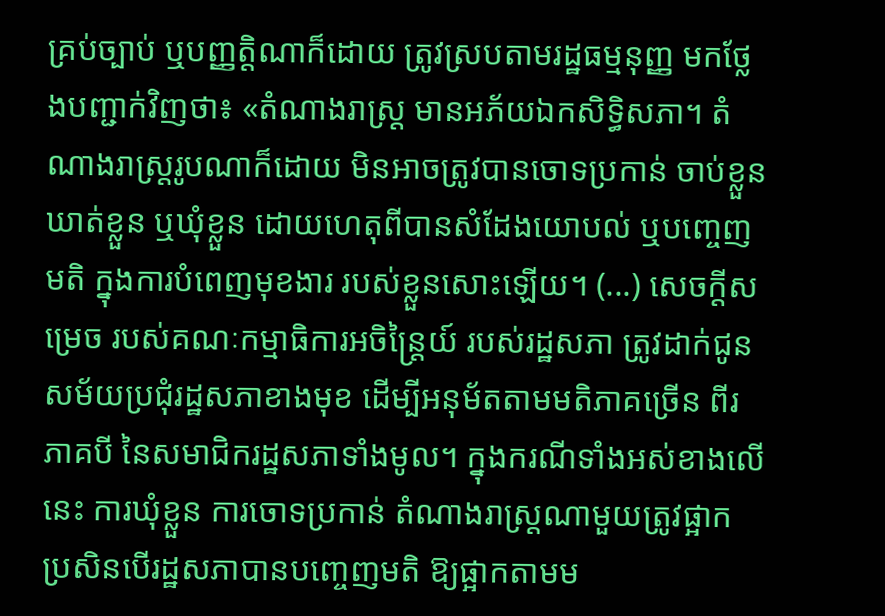គ្រប់ច្បាប់ ឬបញ្ញត្តិណាក៏ដោយ ត្រូវស្របតាមរដ្ឋធម្មនុញ្ញ មកថ្លែងបញ្ជាក់វិញថា៖ «តំណាងរាស្ត្រ មានអភ័យឯកសិទ្ធិសភា។ តំណាងរាស្ត្ររូបណាក៏ដោយ មិនអាចត្រូវបានចោទប្រកាន់ ចាប់ខ្លួន ឃាត់ខ្លួន ឬឃុំខ្លួន ដោយហេតុពីបានសំដែងយោបល់ ឬបញ្ចេញមតិ ក្នុងការបំពេញមុខងារ របស់ខ្លួនសោះឡើយ។ (...) សេចក្ដីសម្រេច របស់គណៈកម្មាធិការអចិន្ត្រៃយ៍ របស់រដ្ឋសភា ត្រូវដាក់ជូនសម័យប្រជុំរដ្ឋសភាខាងមុខ ដើម្បីអនុម័តតាមមតិភាគច្រើន ពីរភាគបី នៃសមាជិករដ្ឋសភាទាំងមូល។ ក្នុងករណីទាំងអស់ខាងលើនេះ ការឃុំខ្លួន ការចោទប្រកាន់ តំណាងរាស្ត្រណាមួយត្រូវផ្អាក ប្រសិនបើរដ្ឋសភាបានបញ្ចេញមតិ ឱ្យផ្អាកតាមម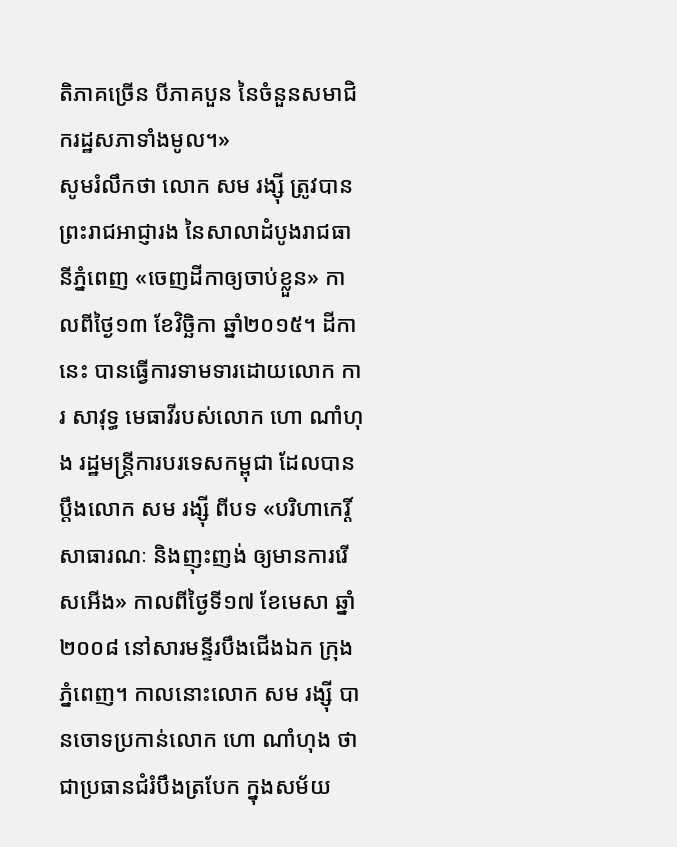តិភាគច្រើន បីភាគបួន នៃចំនួនសមាជិករដ្ឋសភាទាំងមូល។»
សូមរំលឹកថា លោក សម រង្ស៊ី ត្រូវបានព្រះរាជអាជ្ញារង នៃសាលាដំបូងរាជធានីភ្នំពេញ «ចេញដីកាឲ្យចាប់ខ្លួន» កាលពីថ្ងៃ១៣ ខែវិច្ឆិកា ឆ្នាំ២០១៥។ ដីកានេះ បានធ្វើការទាមទារដោយលោក ការ សាវុទ្ធ មេធាវីរបស់លោក ហោ ណាំហុង រដ្ឋមន្រ្តីការបរទេសកម្ពុជា ដែលបានប្តឹងលោក សម រង្ស៊ី ពីបទ «បរិហាកេរ្តិ៍សាធារណៈ និងញុះញង់ ឲ្យមានការរើសអើង» កាលពីថ្ងៃទី១៧ ខែមេសា ឆ្នាំ២០០៨ នៅសារមន្ទីរបឹងជើងឯក ក្រុងភ្នំពេញ។ កាលនោះលោក សម រង្ស៊ី បានចោទប្រកាន់លោក ហោ ណាំហុង ថាជាប្រធានជំរំបឹងត្របែក ក្នុងសម័យ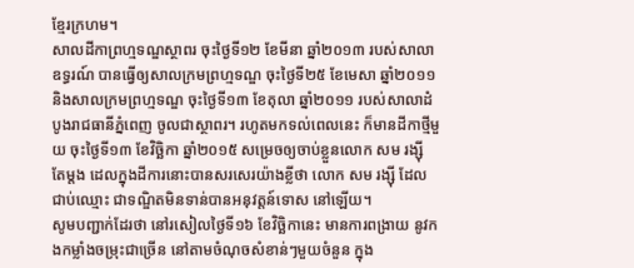ខ្មែរក្រហម។
សាលដីកាព្រហ្មទណ្ឌស្ថាពរ ចុះថ្ងៃទី១២ ខែមីនា ឆ្នាំ២០១៣ របស់សាលាឧទ្ធរណ៍ បានធ្វើឲ្យសាលក្រមព្រហ្មទណ្ឌ ចុះថ្ងៃទី២៥ ខែមេសា ឆ្នាំ២០១១ និងសាលក្រមព្រហ្មទណ្ឌ ចុះថ្ងៃទី១៣ ខែតុលា ឆ្នាំ២០១១ របស់សាលាដំបូងរាជធានីភ្នំពេញ ចូលជាស្ថាពរ។ រហូតមកទល់ពេលនេះ ក៏មានដីកាថ្មីមួយ ចុះថ្ងៃទី១៣ ខែវិច្ឆិកា ឆ្នាំ២០១៥ សម្រេចឲ្យចាប់ខ្លួនលោក សម រង្ស៊ី តែម្តង ដេលក្នុងដីការនោះបានសរសេរយ៉ាងខ្លីថា លោក សម រង្ស៊ី ដែលជាប់ឈ្មោះ ជាទណ្ឌិតមិនទាន់បានអនុវត្តន៍ទោស នៅឡើយ។
សូមបញ្ជាក់ដែរថា នៅរសៀលថ្ងៃទី១៦ ខែវិច្ឆិកានេះ មានការពង្រាយ នូវកងកម្លាំងចម្រុះជាច្រើន នៅតាមចំណុចសំខាន់ៗមួយចំនួន ក្នុង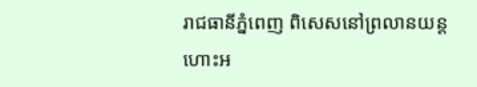រាជធានីភ្នំពេញ ពិសេសនៅព្រលានយន្តហោះអ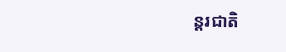ន្តរជាតិ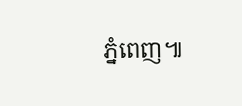ភ្នំពេញ៕